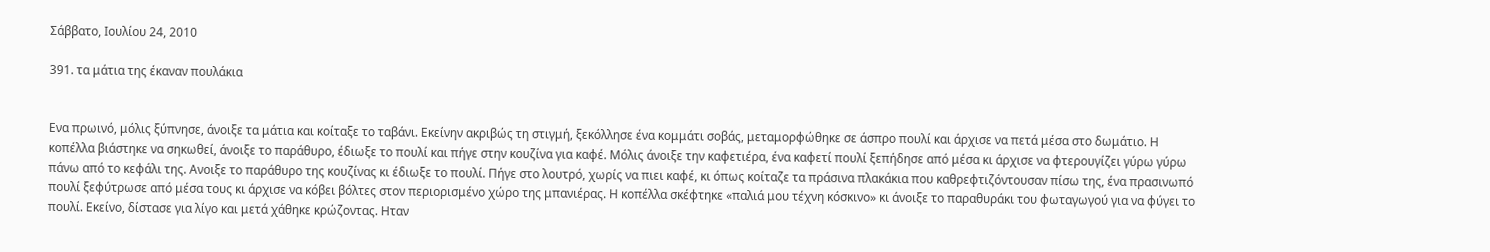Σάββατο, Ιουλίου 24, 2010

391. τα μάτια της έκαναν πουλάκια


Ενα πρωινό, μόλις ξύπνησε, άνοιξε τα μάτια και κοίταξε το ταβάνι. Εκείνην ακριβώς τη στιγμή, ξεκόλλησε ένα κομμάτι σοβάς, μεταμορφώθηκε σε άσπρο πουλί και άρχισε να πετά μέσα στο δωμάτιο. Η κοπέλλα βιάστηκε να σηκωθεί, άνοιξε το παράθυρο, έδιωξε το πουλί και πήγε στην κουζίνα για καφέ. Μόλις άνοιξε την καφετιέρα, ένα καφετί πουλί ξεπήδησε από μέσα κι άρχισε να φτερουγίζει γύρω γύρω πάνω από το κεφάλι της. Ανοιξε το παράθυρο της κουζίνας κι έδιωξε το πουλί. Πήγε στο λουτρό, χωρίς να πιει καφέ, κι όπως κοίταζε τα πράσινα πλακάκια που καθρεφτιζόντουσαν πίσω της, ένα πρασινωπό πουλί ξεφύτρωσε από μέσα τους κι άρχισε να κόβει βόλτες στον περιορισμένο χώρο της μπανιέρας. Η κοπέλλα σκέφτηκε «παλιά μου τέχνη κόσκινο» κι άνοιξε το παραθυράκι του φωταγωγού για να φύγει το πουλί. Εκείνο, δίστασε για λίγο και μετά χάθηκε κρώζοντας. Ηταν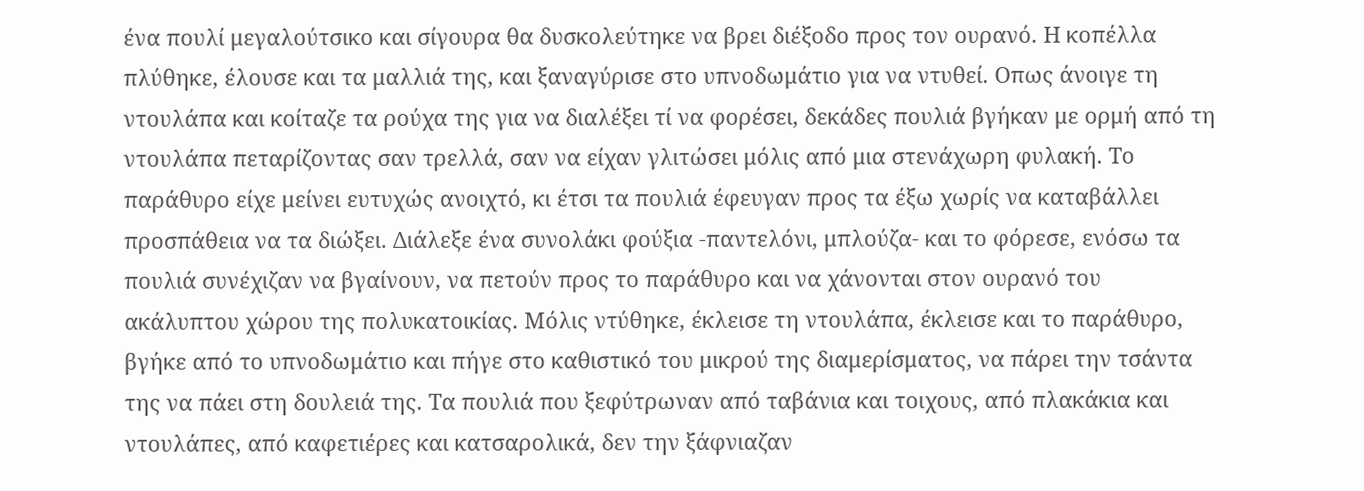ένα πουλί μεγαλούτσικο και σίγουρα θα δυσκολεύτηκε να βρει διέξοδο προς τον ουρανό. Η κοπέλλα πλύθηκε, έλουσε και τα μαλλιά της, και ξαναγύρισε στο υπνοδωμάτιο για να ντυθεί. Οπως άνοιγε τη ντουλάπα και κοίταζε τα ρούχα της για να διαλέξει τί να φορέσει, δεκάδες πουλιά βγήκαν με ορμή από τη ντουλάπα πεταρίζοντας σαν τρελλά, σαν να είχαν γλιτώσει μόλις από μια στενάχωρη φυλακή. Το παράθυρο είχε μείνει ευτυχώς ανοιχτό, κι έτσι τα πουλιά έφευγαν προς τα έξω χωρίς να καταβάλλει προσπάθεια να τα διώξει. Διάλεξε ένα συνολάκι φούξια -παντελόνι, μπλούζα- και το φόρεσε, ενόσω τα πουλιά συνέχιζαν να βγαίνουν, να πετούν προς το παράθυρο και να χάνονται στον ουρανό του ακάλυπτου χώρου της πολυκατοικίας. Μόλις ντύθηκε, έκλεισε τη ντουλάπα, έκλεισε και το παράθυρο, βγήκε από το υπνοδωμάτιο και πήγε στο καθιστικό του μικρού της διαμερίσματος, να πάρει την τσάντα της να πάει στη δουλειά της. Τα πουλιά που ξεφύτρωναν από ταβάνια και τοιχους, από πλακάκια και ντουλάπες, από καφετιέρες και κατσαρολικά, δεν την ξάφνιαζαν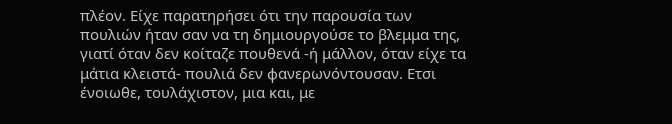πλέον. Είχε παρατηρήσει ότι την παρουσία των πουλιών ήταν σαν να τη δημιουργούσε το βλεμμα της, γιατί όταν δεν κοίταζε πουθενά -ή μάλλον, όταν είχε τα μάτια κλειστά- πουλιά δεν φανερωνόντουσαν. Ετσι ένοιωθε, τουλάχιστον, μια και, με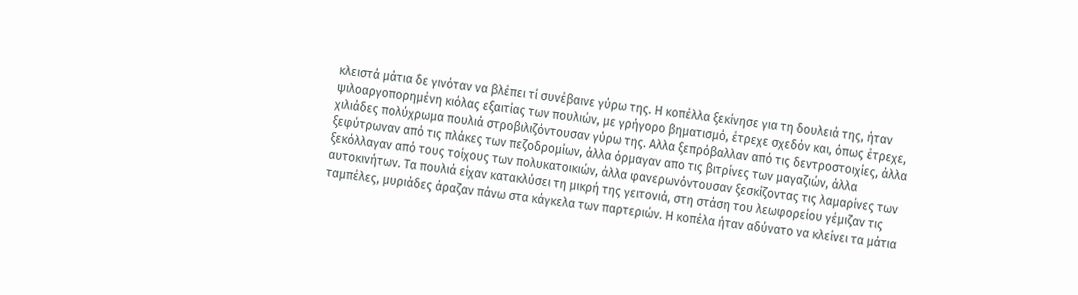κλειστά μάτια δε γινόταν να βλέπει τί συνέβαινε γύρω της. Η κοπέλλα ξεκίνησε για τη δουλειά της, ήταν ψιλοαργοπορημένη κιόλας εξαιτίας των πουλιών, με γρήγορο βηματισμό, έτρεχε σχεδόν και, όπως έτρεχε, χιλιάδες πολύχρωμα πουλιά στροβιλιζόντουσαν γύρω της. Αλλα ξεπρόβαλλαν από τις δεντροστοιχίες, άλλα ξεφύτρωναν από τις πλάκες των πεζοδρομίων, άλλα όρμαγαν απο τις βιτρίνες των μαγαζιών, άλλα ξεκόλλαγαν από τους τοίχους των πολυκατοικιών, άλλα φανερωνόντουσαν ξεσκίζοντας τις λαμαρίνες των αυτοκινήτων. Τα πουλιά είχαν κατακλύσει τη μικρή της γειτονιά, στη στάση του λεωφορείου γέμιζαν τις ταμπέλες, μυριάδες άραζαν πάνω στα κάγκελα των παρτεριών. Η κοπέλα ήταν αδύνατο να κλείνει τα μάτια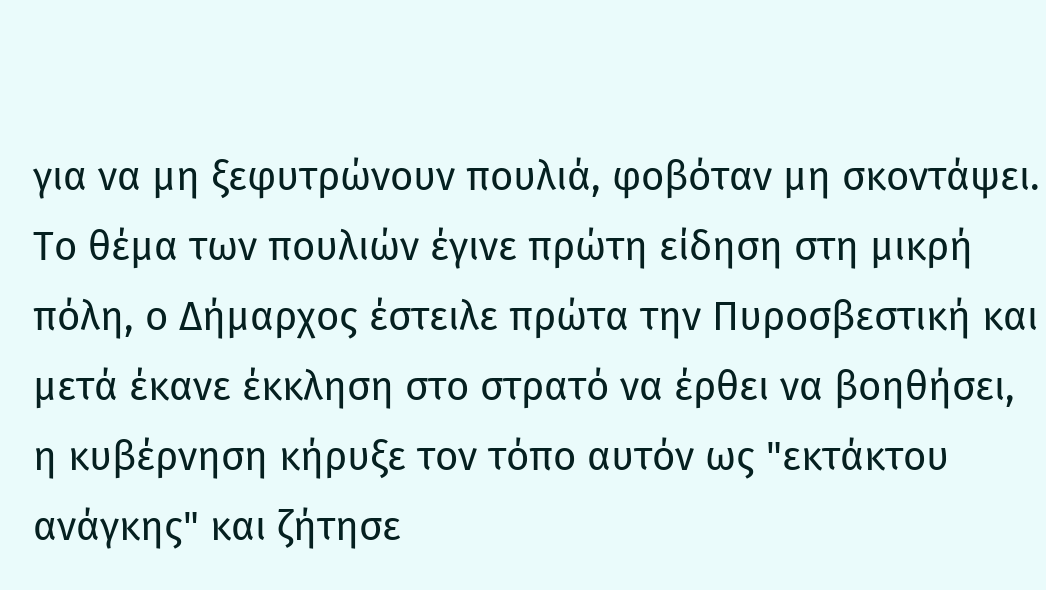για να μη ξεφυτρώνουν πουλιά, φοβόταν μη σκοντάψει. Το θέμα των πουλιών έγινε πρώτη είδηση στη μικρή πόλη, ο Δήμαρχος έστειλε πρώτα την Πυροσβεστική και μετά έκανε έκκληση στο στρατό να έρθει να βοηθήσει, η κυβέρνηση κήρυξε τον τόπο αυτόν ως "εκτάκτου ανάγκης" και ζήτησε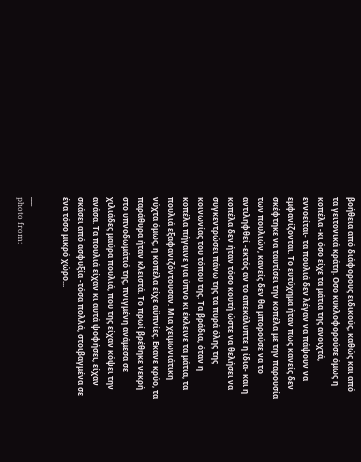βοήθεια από διάφορους ειδικούς, καθώς και από τα γειτονικά κράτη. Οσο κυκλοφορούσε όμως η κοπέλα -κι όσο είχε τα μάτια της ανοιχτά, εννοείται- τα πουλιά δεν λέγαν να πάψουν να εμφανίζονται. Το ευτύχημα ήταν πως κανείς δεν σκέφτηκε να ταυτίσει την κοπέλα με την παρουσία των πουλιών, κανείς δεν θα μπορούσε να το αντιληφθεί -εκτός αν το απεκάλυπτε η ίδια- και η κοπέλα δεν ήταν τόσο κουτή ώστε να θελήσει να συγκεντρώσει πάνω της τα πυρά όλης της κοινωνίας του τόπου της. Τα βράδια, όταν η κοπέλα πήγαινε για ύπνο κι έκλεινε τα μάτια, τα πουλιά εξαφανιζόντουσαν. Μια χειμωνιάτικη νύχτα όμως, η κοπέλα είχε αϋπνίες. Εκανε κρύο, τα παράθυρα ήταν κλειστά. Το πρωί βρέθηκε νεκρή στο υπνοδωμάτιό της, πνιγμένη ανάμεσα σε χιλιάδες μαύρα πουλιά, που της είχαν κόψει την ανάσα. Τα πουλιά είχαν κι αυτά ψοφήσει, είχαν σκάσει από ασφυξία -τόσα πολλά, στοιβαγμένα σε ένα τόσο μικρό χώρο...

___
photo from: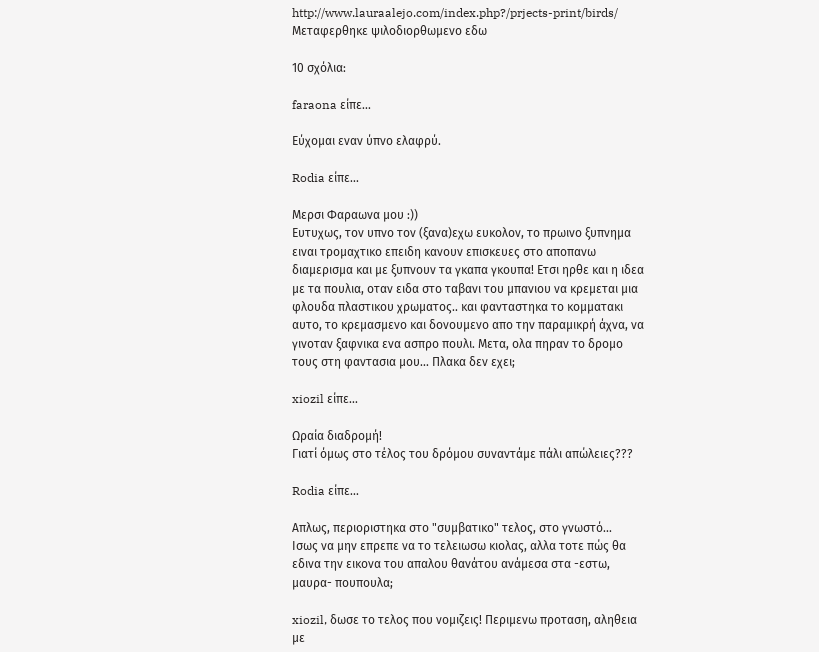http://www.lauraalejo.com/index.php?/prjects-print/birds/
Μεταφερθηκε ψιλοδιορθωμενο εδω

10 σχόλια:

faraona είπε...

Εύχομαι εναν ύπνο ελαφρύ.

Rodia είπε...

Μερσι Φαραωνα μου :))
Ευτυχως, τον υπνο τον (ξανα)εχω ευκολον, το πρωινο ξυπνημα ειναι τρομαχτικο επειδη κανουν επισκευες στο αποπανω διαμερισμα και με ξυπνουν τα γκαπα γκουπα! Ετσι ηρθε και η ιδεα με τα πουλια, οταν ειδα στο ταβανι του μπανιου να κρεμεται μια φλουδα πλαστικου χρωματος.. και φανταστηκα το κομματακι αυτο, το κρεμασμενο και δονουμενο απο την παραμικρή άχνα, να γινοταν ξαφνικα ενα ασπρο πουλι. Μετα, ολα πηραν το δρομο τους στη φαντασια μου... Πλακα δεν εχει;

xiozil είπε...

Ωραία διαδρομή!
Γιατί όμως στο τέλος του δρόμου συναντάμε πάλι απώλειες???

Rodia είπε...

Απλως, περιοριστηκα στο "συμβατικο" τελος, στο γνωστό...
Ισως να μην επρεπε να το τελειωσω κιολας, αλλα τοτε πώς θα εδινα την εικονα του απαλου θανάτου ανάμεσα στα -εστω, μαυρα- πουπουλα;

xiozil, δωσε το τελος που νομιζεις! Περιμενω προταση, αληθεια με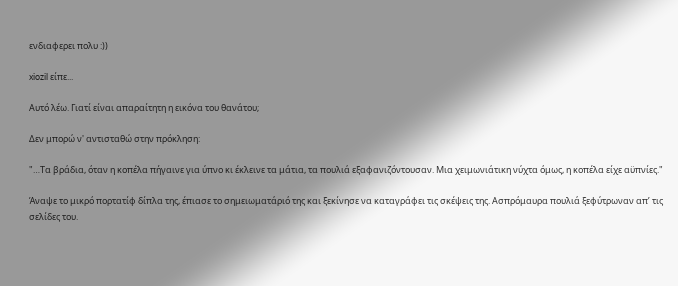ενδιαφερει πολυ :))

xiozil είπε...

Αυτό λέω. Γιατί είναι απαραίτητη η εικόνα του θανάτου;

Δεν μπορώ ν' αντισταθώ στην πρόκληση:

"…Τα βράδια, όταν η κοπέλα πήγαινε για ύπνο κι έκλεινε τα μάτια, τα πουλιά εξαφανιζόντουσαν. Μια χειμωνιάτικη νύχτα όμως, η κοπέλα είχε αϋπνίες."

Άναψε το μικρό πορτατίφ δίπλα της, έπιασε το σημειωματάριό της και ξεκίνησε να καταγράφει τις σκέψεις της. Ασπρόμαυρα πουλιά ξεφύτρωναν απ’ τις σελίδες του.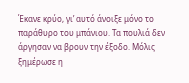Έκανε κρύο, γι’ αυτό άνοιξε μόνο το παράθυρο του μπάνιου. Τα πουλιά δεν άργησαν να βρουν την έξοδο. Μόλις ξημέρωσε η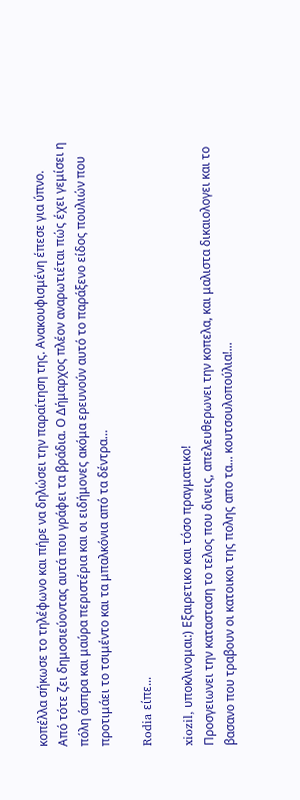κοπέλλα σήκωσε το τηλέφωνο και πήρε να δηλώσει την παραίτηση της. Ανακουφισμένη έπεσε για ύπνο.
Από τότε ζει δημοσιεύοντας αυτά που γράφει τα βράδια. Ο Δήμαρχος πλέον αναρωτιέται πώς έχει γεμίσει η πόλη άσπρα και μαύρα περιστέρια και οι ειδήμονες ακόμα ερευνούν αυτό το παράξενο είδος πουλιών που προτιμάει το τσιμέντο και τα μπαλκόνια από τα δέντρα…

Rodia είπε...

xiozil, υποκλινομαι:) Εξαιρετικο και τόσο πραγματικο!
Προσγειωνει την κατασταση το τελος που δινεις, απελευθερωνει την κοπελα, και μαλιστα δικαιολογει και το βασανο που τραβουν οι κατοικοι της πολης απο τα... κουτσουλοπούλια!...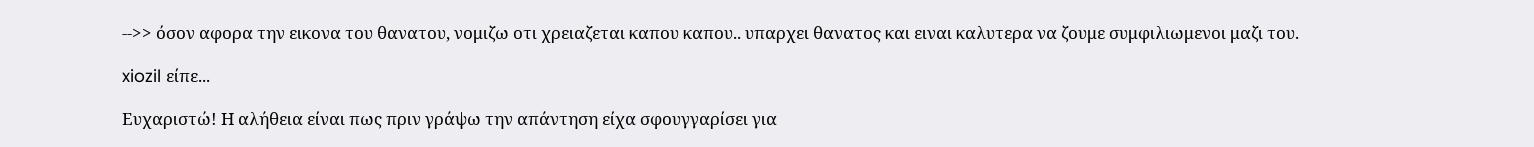-->> όσον αφορα την εικονα του θανατου, νομιζω οτι χρειαζεται καπου καπου.. υπαρχει θανατος και ειναι καλυτερα να ζουμε συμφιλιωμενοι μαζι του.

xiozil είπε...

Ευχαριστώ! Η αλήθεια είναι πως πριν γράψω την απάντηση είχα σφουγγαρίσει για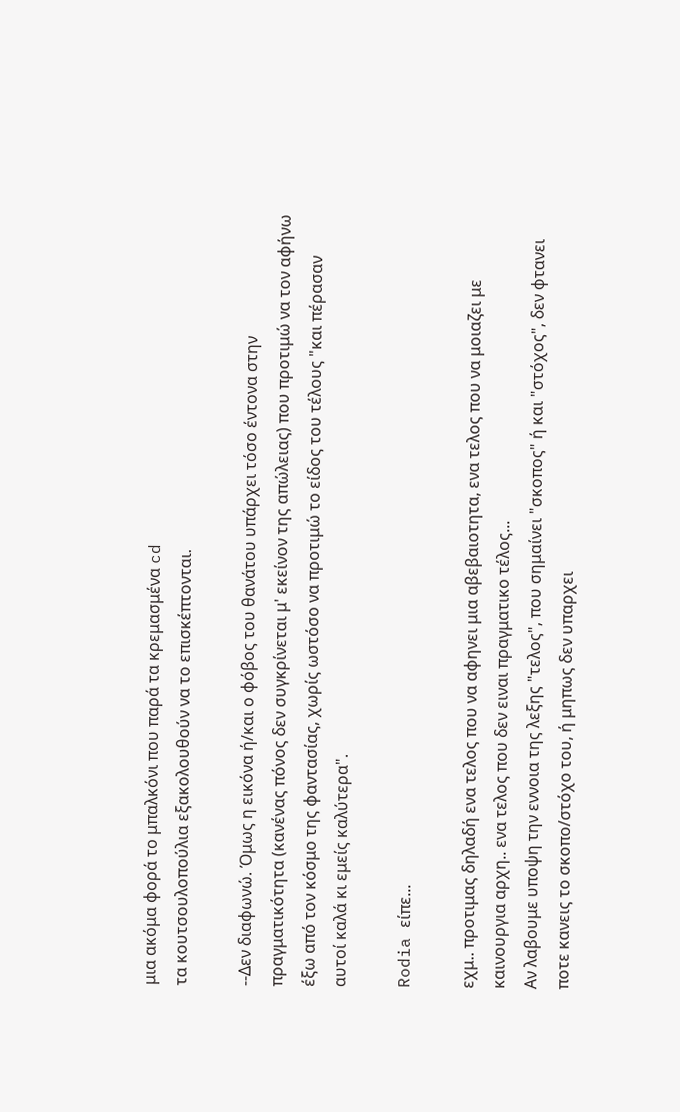μια ακόμα φορά το μπαλκόνι που παρά τα κρεμασμένα cd
τα κουτσουλοπούλια εξακολουθούν να το επισκέπτονται.

--Δεν διαφωνώ. Όμως η εικόνα ή/και ο φόβος του θανάτου υπάρχει τόσο έντονα στην πραγματικότητα (κανένας πόνος δεν συγκρίνεται μ' εκείνον της απώλειας) που προτιμώ να τον αφήνω έξω από τον κόσμο της φαντασίας, χωρίς ωστόσο να προτιμώ το είδος του τέλους "και πέρασαν αυτοί καλά κι εμείς καλύτερα".

Rodia είπε...

εχμ.. προτιμας δηλαδή ενα τελος που να αφηνει μια αβεβαιοτητα, ενα τελος που να μοιαζει με καινουργια αρχη.. ενα τελος που δεν ειναι πραγματικο τέλος...
Αν λαβουμε υποψη την εννοια της λεξης "τελος", που σημαίνει "σκοπος" ή και "στόχος", δεν φτανει ποτε κανεις το σκοπο/στόχο του, ή μηπως δεν υπαρχει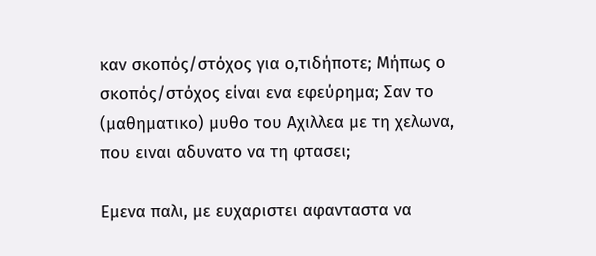καν σκοπός/στόχος για ο,τιδήποτε; Μήπως ο σκοπός/στόχος είναι ενα εφεύρημα; Σαν το (μαθηματικο) μυθο του Αχιλλεα με τη χελωνα, που ειναι αδυνατο να τη φτασει;

Eμενα παλι, με ευχαριστει αφανταστα να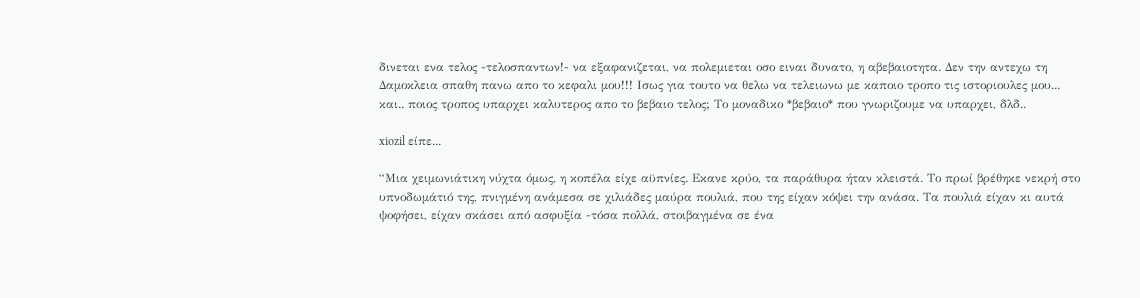δινεται ενα τελος -τελοσπαντων!- να εξαφανιζεται, να πολεμιεται οσο ειναι δυνατο, η αβεβαιοτητα. Δεν την αντεχω τη Δαμοκλεια σπαθη πανω απο το κεφαλι μου!!! Ισως για τουτο να θελω να τελειωνω με καποιο τροπο τις ιστοριουλες μου... και.. ποιος τροπος υπαρχει καλυτερος απο το βεβαιο τελος; Το μοναδικο *βεβαιο* που γνωριζουμε να υπαρχει, δλδ..

xiozil είπε...

“Μια χειμωνιάτικη νύχτα όμως, η κοπέλα είχε αϋπνίες. Εκανε κρύο, τα παράθυρα ήταν κλειστά. Το πρωί βρέθηκε νεκρή στο υπνοδωμάτιό της, πνιγμένη ανάμεσα σε χιλιάδες μαύρα πουλιά, που της είχαν κόψει την ανάσα. Τα πουλιά είχαν κι αυτά ψοφήσει, είχαν σκάσει από ασφυξία -τόσα πολλά, στοιβαγμένα σε ένα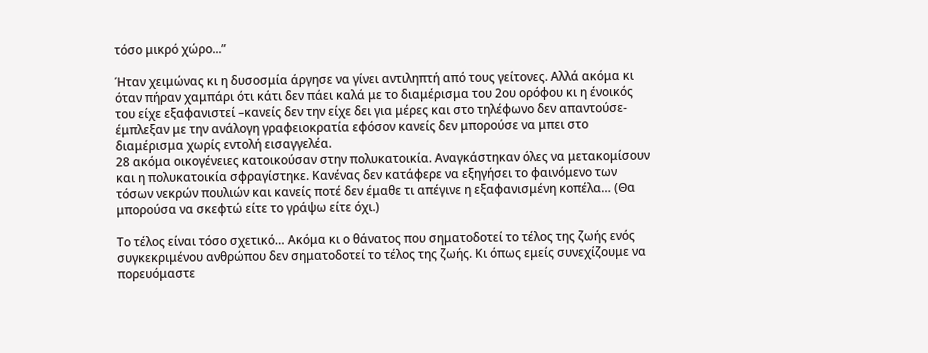τόσο μικρό χώρο...”

Ήταν χειμώνας κι η δυσοσμία άργησε να γίνει αντιληπτή από τους γείτονες. Αλλά ακόμα κι όταν πήραν χαμπάρι ότι κάτι δεν πάει καλά με το διαμέρισμα του 2ου ορόφου κι η ένοικός του είχε εξαφανιστεί –κανείς δεν την είχε δει για μέρες και στο τηλέφωνο δεν απαντούσε- έμπλεξαν με την ανάλογη γραφειοκρατία εφόσον κανείς δεν μπορούσε να μπει στο διαμέρισμα χωρίς εντολή εισαγγελέα.
28 ακόμα οικογένειες κατοικούσαν στην πολυκατοικία. Αναγκάστηκαν όλες να μετακομίσουν και η πολυκατοικία σφραγίστηκε. Κανένας δεν κατάφερε να εξηγήσει το φαινόμενο των τόσων νεκρών πουλιών και κανείς ποτέ δεν έμαθε τι απέγινε η εξαφανισμένη κοπέλα… (Θα μπορούσα να σκεφτώ είτε το γράψω είτε όχι.)

Το τέλος είναι τόσο σχετικό… Ακόμα κι ο θάνατος που σηματοδοτεί το τέλος της ζωής ενός συγκεκριμένου ανθρώπου δεν σηματοδοτεί το τέλος της ζωής. Κι όπως εμείς συνεχίζουμε να πορευόμαστε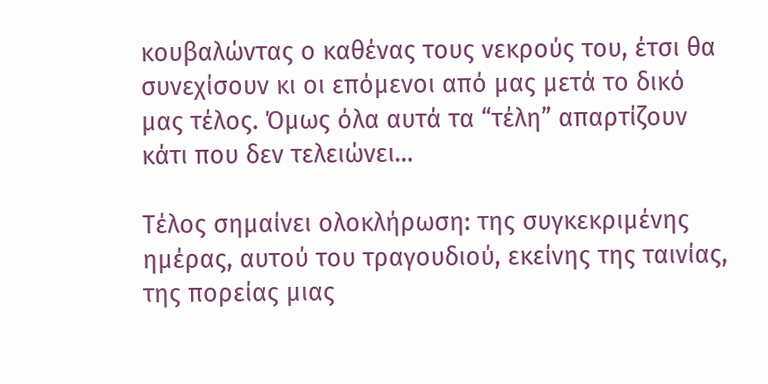κουβαλώντας ο καθένας τους νεκρούς του, έτσι θα συνεχίσουν κι οι επόμενοι από μας μετά το δικό μας τέλος. Όμως όλα αυτά τα “τέλη” απαρτίζουν κάτι που δεν τελειώνει…

Τέλος σημαίνει ολοκλήρωση: της συγκεκριμένης ημέρας, αυτού του τραγουδιού, εκείνης της ταινίας, της πορείας μιας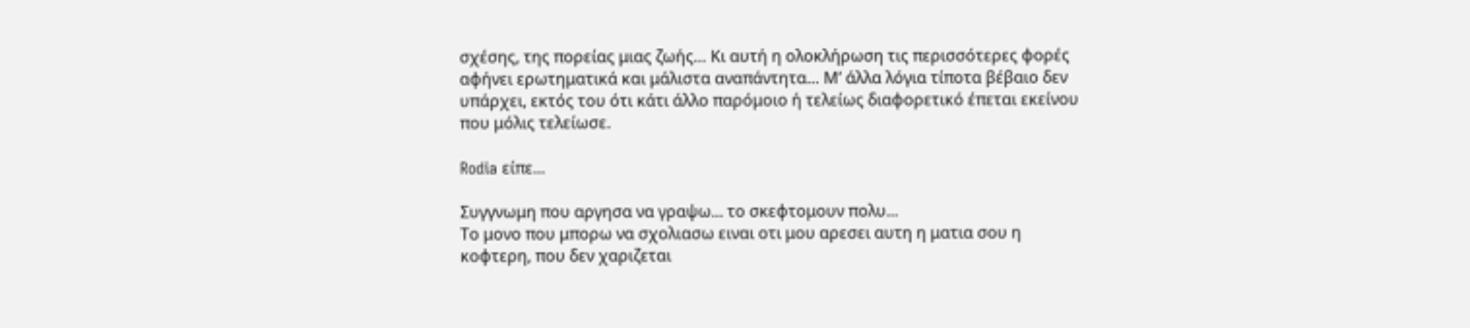σχέσης, της πορείας μιας ζωής… Κι αυτή η ολοκλήρωση τις περισσότερες φορές αφήνει ερωτηματικά και μάλιστα αναπάντητα… Μ’ άλλα λόγια τίποτα βέβαιο δεν υπάρχει, εκτός του ότι κάτι άλλο παρόμοιο ή τελείως διαφορετικό έπεται εκείνου που μόλις τελείωσε.

Rodia είπε...

Συγγνωμη που αργησα να γραψω... το σκεφτομουν πολυ...
Το μονο που μπορω να σχολιασω ειναι οτι μου αρεσει αυτη η ματια σου η κοφτερη, που δεν χαριζεται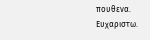πουθενα.
Ευχαριστω.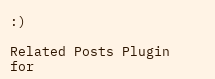:)

Related Posts Plugin for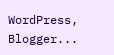WordPress, Blogger...